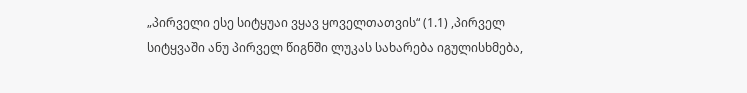„პირველი ესე სიტყუაი ვყავ ყოველთათვის“ (1.1) ,პირველ სიტყვაში ანუ პირველ წიგნში ლუკას სახარება იგულისხმება,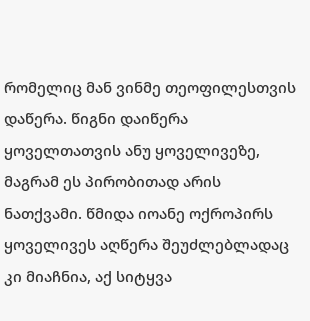რომელიც მან ვინმე თეოფილესთვის დაწერა. წიგნი დაიწერა ყოველთათვის ანუ ყოველივეზე, მაგრამ ეს პირობითად არის ნათქვამი. წმიდა იოანე ოქროპირს ყოველივეს აღწერა შეუძლებლადაც კი მიაჩნია, აქ სიტყვა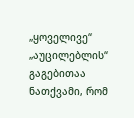„ყოველივე“ „აუცილებლის“ გაგებითაა ნათქვამი, რომ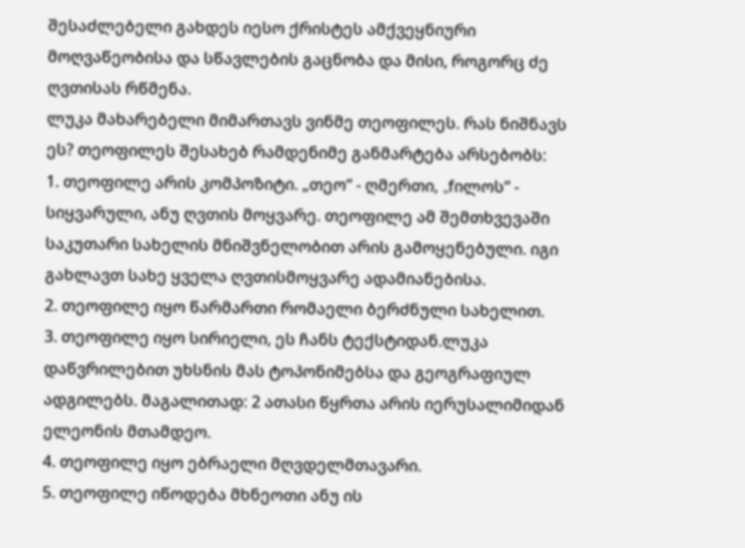შესაძლებელი გახდეს იესო ქრისტეს ამქვეყნიური მოღვაწეობისა და სწავლების გაცნობა და მისი, როგორც ძე ღვთისას რწმენა.
ლუკა მახარებელი მიმართავს ვინმე თეოფილეს. რას ნიშნავს ეს? თეოფილეს შესახებ რამდენიმე განმარტება არსებობს:
1. თეოფილე არის კომპოზიტი. „თეო“ - ღმერთი, „fილოს“ - სიყვარული, ანუ ღვთის მოყვარე. თეოფილე ამ შემთხვევაში საკუთარი სახელის მნიშვნელობით არის გამოყენებული. იგი გახლავთ სახე ყველა ღვთისმოყვარე ადამიანებისა.
2. თეოფილე იყო წარმართი რომაელი ბერძნული სახელით.
3. თეოფილე იყო სირიელი, ეს ჩანს ტექსტიდან.ლუკა დაწვრილებით უხსნის მას ტოპონიმებსა და გეოგრაფიულ ადგილებს. მაგალითად: 2 ათასი წყრთა არის იერუსალიმიდან ელეონის მთამდეო.
4. თეოფილე იყო ებრაელი მღვდელმთავარი.
5. თეოფილე იწოდება მხნეოთი ანუ ის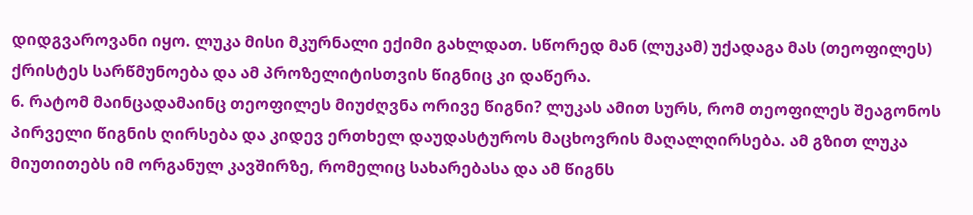დიდგვაროვანი იყო. ლუკა მისი მკურნალი ექიმი გახლდათ. სწორედ მან (ლუკამ) უქადაგა მას (თეოფილეს) ქრისტეს სარწმუნოება და ამ პროზელიტისთვის წიგნიც კი დაწერა.
6. რატომ მაინცადამაინც თეოფილეს მიუძღვნა ორივე წიგნი? ლუკას ამით სურს, რომ თეოფილეს შეაგონოს პირველი წიგნის ღირსება და კიდევ ერთხელ დაუდასტუროს მაცხოვრის მაღალღირსება. ამ გზით ლუკა მიუთითებს იმ ორგანულ კავშირზე, რომელიც სახარებასა და ამ წიგნს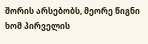შორის არსებობს, მეორე წიგნი ხომ პირველის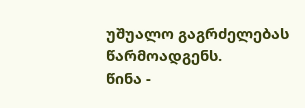უშუალო გაგრძელებას წარმოადგენს.
წინა -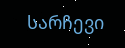სარჩევი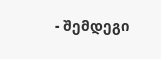- შემდეგი